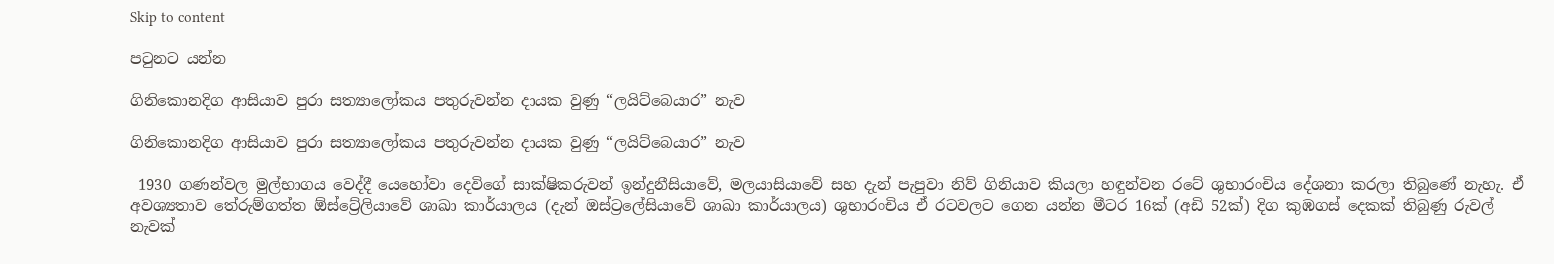Skip to content

පටුනට යන්න

ගිනිකොනදිග ආසියාව පුරා සත්‍යාලෝකය පතුරුවන්න දායක වුණු “ලයිට්බෙයාර” නැව

ගිනිකොනදිග ආසියාව පුරා සත්‍යාලෝකය පතුරුවන්න දායක වුණු “ලයිට්බෙයාර” නැව

 1930 ගණන්වල මුල්භාගය වෙද්දී යෙහෝවා දෙවිගේ සාක්ෂිකරුවන් ඉන්දුනීසියාවේ, මලයාසියාවේ සහ දැන් පැපුවා නිව් ගිනියාව කියලා හඳුන්වන රටේ ශුභාරංචිය දේශනා කරලා තිබුණේ නැහැ. ඒ අවශ්‍යතාව තේරුම්ගත්ත ඕස්ට්‍රේලියාවේ ශාඛා කාර්යාලය (දැන් ඔස්ට්‍රලේසියාවේ ශාඛා කාර්යාලය) ශුභාරංචිය ඒ රටවලට ගෙන යන්න මීටර 16ක් (අඩි 52ක්) දිග කුඹගස් දෙකක් තිබුණු රුවල් නැවක්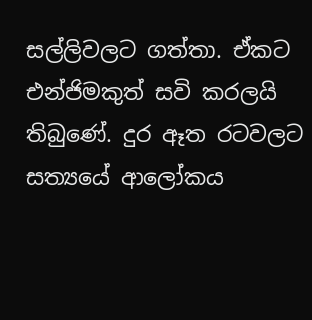සල්ලිවලට ගත්තා. ඒකට එන්ජිමකුත් සවි කරලයි තිබුණේ. දුර ඈත රටවලට සත්‍යයේ ආලෝකය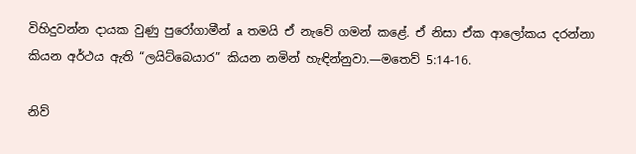විහිදුවන්න දායක වුණු පුරෝගාමීන් a තමයි ඒ නැවේ ගමන් කළේ. ඒ නිසා ඒක ආලෝකය දරන්නා කියන අර්ථය ඇති “ලයිට්බෙයාර” කියන නමින් හැඳින්නුවා.—මතෙව් 5:14-16.

නිව්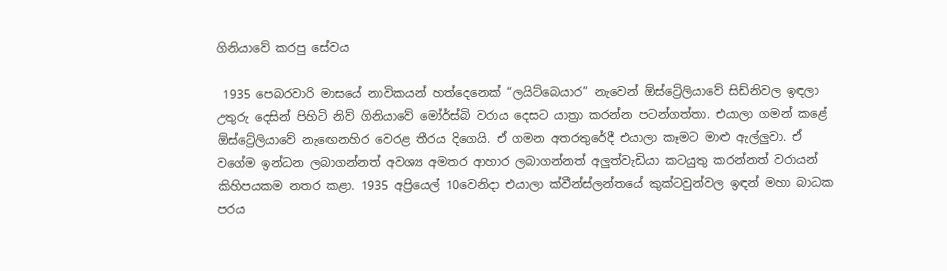ගිනියාවේ කරපු සේවය

 1935 පෙබරවාරි මාසයේ නාවිකයන් හත්දෙනෙක් “ලයිට්බෙයාර” නැවෙන් ඕස්ට්‍රේලියාවේ සිඩ්නිවල ඉඳලා උතුරු දෙසින් පිහිටි නිව් ගිනියාවේ මෝර්ස්බි වරාය දෙසට යාත්‍රා කරන්න පටන්ගත්තා. එයාලා ගමන් කළේ ඕස්ට්‍රේලියාවේ නැඟෙනහිර වෙරළ තීරය දිගෙයි. ඒ ගමන අතරතුරේදී එයාලා කෑමට මාළු ඇල්ලුවා. ඒ වගේම ඉන්ධන ලබාගන්නත් අවශ්‍ය අමතර ආහාර ලබාගන්නත් අලුත්වැඩියා කටයුතු කරන්නත් වරායන් කිහිපයකම නතර කළා. 1935 අප්‍රියෙල් 10වෙනිදා එයාලා ක්වීන්ස්ලන්තයේ කුක්ටවුන්වල ඉඳන් මහා බාධක පරය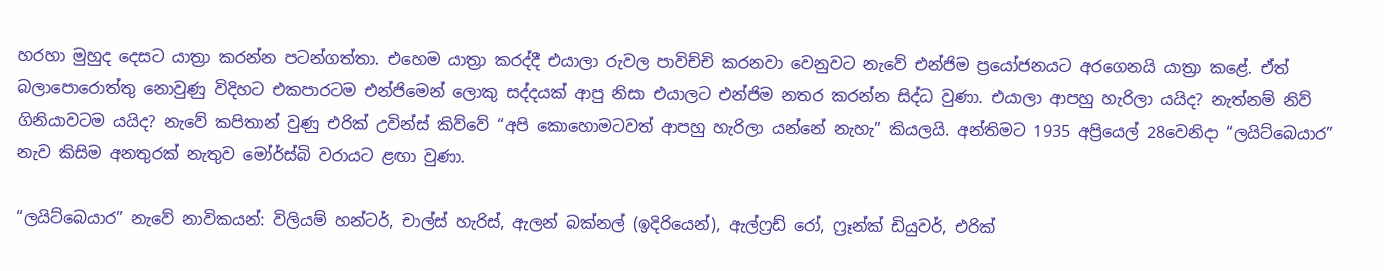හරහා මුහුද දෙසට යාත්‍රා කරන්න පටන්ගත්තා. එහෙම යාත්‍රා කරද්දී එයාලා රුවල පාවිච්චි කරනවා වෙනුවට නැවේ එන්ජිම ප්‍රයෝජනයට අරගෙනයි යාත්‍රා කළේ. ඒත් බලාපොරොත්තු නොවුණු විදිහට එකපාරටම එන්ජිමෙන් ලොකු සද්දයක් ආපු නිසා එයාලට එන්ජිම නතර කරන්න සිද්ධ වුණා. එයාලා ආපහු හැරිලා යයිද? නැත්නම් නිව් ගිනියාවටම යයිද? නැවේ කපිතාන් වුණු එරික් උවින්ස් කිව්වේ “අපි කොහොමටවත් ආපහු හැරිලා යන්නේ නැහැ” කියලයි. අන්තිමට 1935 අප්‍රියෙල් 28වෙනිදා “ලයිට්බෙයාර” නැව කිසිම අනතුරක් නැතුව මෝර්ස්බි වරායට ළඟා වුණා.

“ලයිට්බෙයාර” නැවේ නාවිකයන්: විලියම් හන්ටර්, චාල්ස් හැරිස්, ඇලන් බක්නල් (ඉදිරියෙන්), ඇල්ෆ්‍රඩ් රෝ, ෆ්‍රෑන්ක් ඩියුවර්, එරික්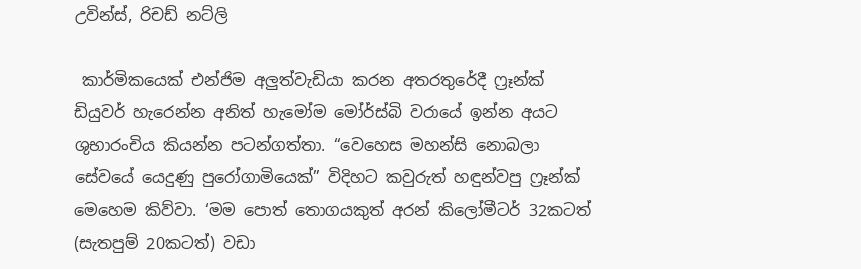උවින්ස්, රිචඩ් නට්ලි

 කාර්මිකයෙක් එන්ජිම අලුත්වැඩියා කරන අතරතුරේදී ෆ්‍රෑන්ක් ඩියුවර් හැරෙන්න අනිත් හැමෝම මෝර්ස්බි වරායේ ඉන්න අයට ශුභාරංචිය කියන්න පටන්ගත්තා. “වෙහෙස මහන්සි නොබලා සේවයේ යෙදුණු පුරෝගාමියෙක්” විදිහට කවුරුත් හඳුන්වපු ෆ්‍රෑන්ක් මෙහෙම කිව්වා. ‘මම පොත් තොගයකුත් අරන් කිලෝමීටර් 32කටත් (සැතපුම් 20කටත්) වඩා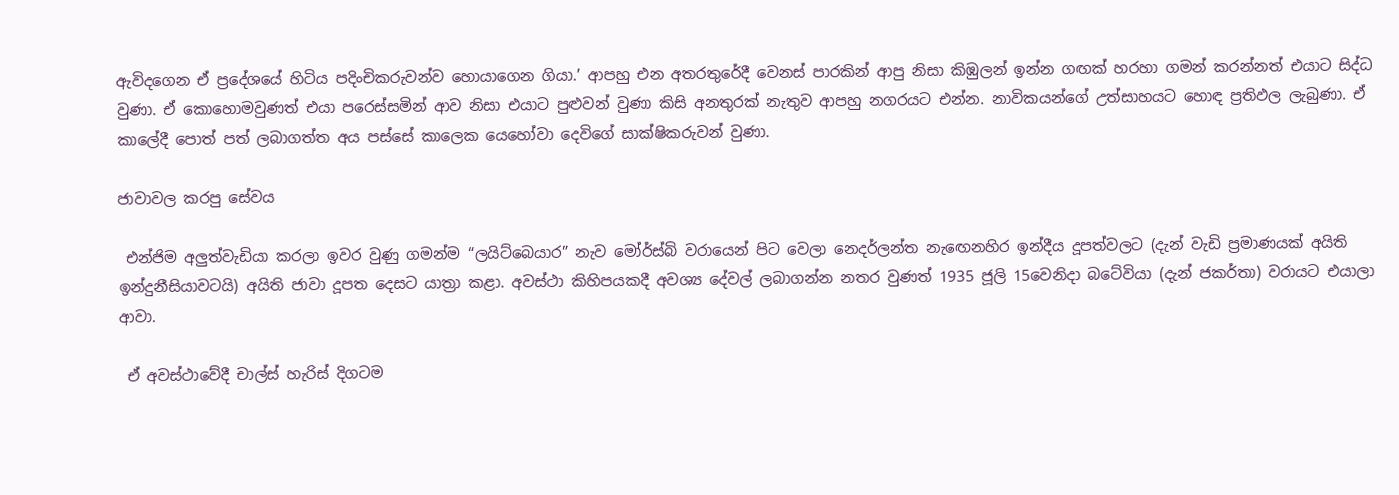ඇවිදගෙන ඒ ප්‍රදේශයේ හිටිය පදිංචිකරුවන්ව හොයාගෙන ගියා.’ ආපහු එන අතරතුරේදී වෙනස් පාරකින් ආපු නිසා කිඹුලන් ඉන්න ගඟක් හරහා ගමන් කරන්නත් එයාට සිද්ධ වුණා. ඒ කොහොමවුණත් එයා පරෙස්සමින් ආව නිසා එයාට පුළුවන් වුණා කිසි අනතුරක් නැතුව ආපහු නගරයට එන්න. නාවිකයන්ගේ උත්සාහයට හොඳ ප්‍රතිඵල ලැබුණා. ඒ කාලේදී පොත් පත් ලබාගත්ත අය පස්සේ කාලෙක යෙහෝවා දෙවිගේ සාක්ෂිකරුවන් වුණා.

ජාවාවල කරපු සේවය

 එන්ජිම අලුත්වැඩියා කරලා ඉවර වුණු ගමන්ම “ලයිට්බෙයාර” නැව මෝර්ස්බි වරායෙන් පිට වෙලා නෙදර්ලන්ත නැඟෙනහිර ඉන්දීය දූපත්වලට (දැන් වැඩි ප්‍රමාණයක් අයිති ඉන්දුනීසියාවටයි) අයිති ජාවා දූපත දෙසට යාත්‍රා කළා. අවස්ථා කිහිපයකදී අවශ්‍ය දේවල් ලබාගන්න නතර වුණත් 1935 ජූලි 15වෙනිදා බටේවියා (දැන් ජකර්තා) වරායට එයාලා ආවා.

 ඒ අවස්ථාවේදී චාල්ස් හැරිස් දිගටම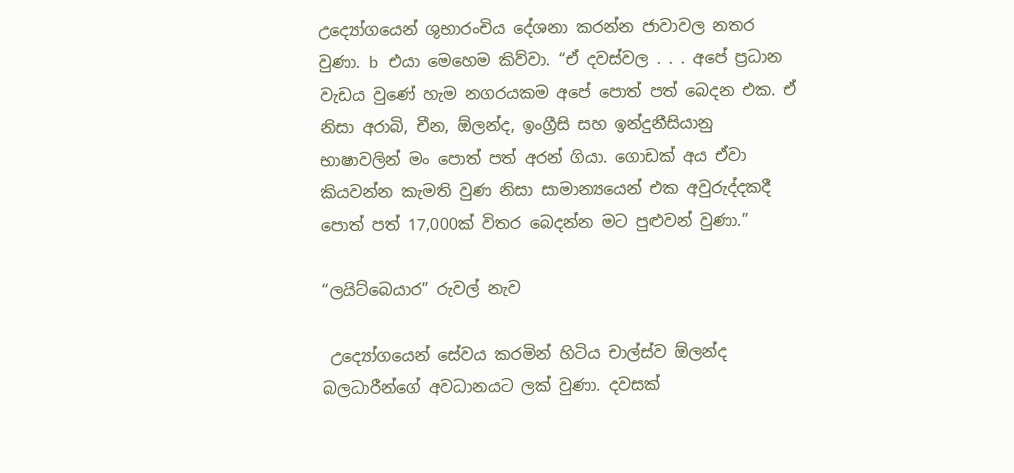උද්‍යෝගයෙන් ශුභාරංචිය දේශනා කරන්න ජාවාවල නතර වුණා. b එයා මෙහෙම කිව්වා. “ඒ දවස්වල . . . අපේ ප්‍රධාන වැඩය වුණේ හැම නගරයකම අපේ පොත් පත් බෙදන එක. ඒ නිසා අරාබි, චීන, ඕලන්ද, ඉංග්‍රීසි සහ ඉන්දුනීසියානු භාෂාවලින් මං පොත් පත් අරන් ගියා. ගොඩක් අය ඒවා කියවන්න කැමති වුණ නිසා සාමාන්‍යයෙන් එක අවුරුද්දකදී පොත් පත් 17,000ක් විතර බෙදන්න මට පුළුවන් වුණා.”

“ලයිට්බෙයාර” රුවල් නැව

 උද්‍යෝගයෙන් සේවය කරමින් හිටිය චාල්ස්ව ඕලන්ද බලධාරීන්ගේ අවධානයට ලක් වුණා. දවසක්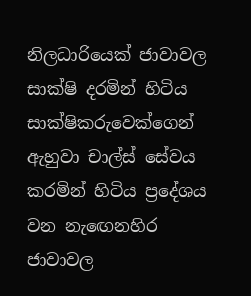නිලධාරියෙක් ජාවාවල සාක්ෂි දරමින් හිටිය සාක්ෂිකරුවෙක්ගෙන් ඇහුවා චාල්ස් සේවය කරමින් හිටිය ප්‍රදේශය වන නැඟෙනහිර ජාවාවල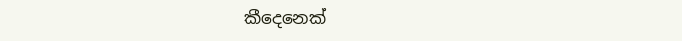කීදෙනෙක්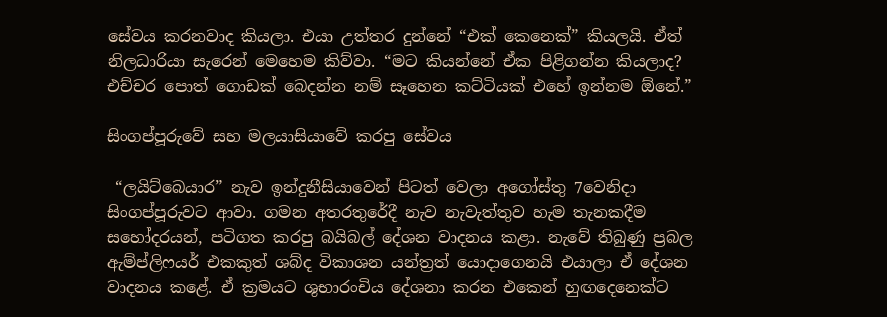සේවය කරනවාද කියලා. එයා උත්තර දුන්නේ “එක් කෙනෙක්” කියලයි. ඒත් නිලධාරියා සැරෙන් මෙහෙම කිව්වා. “මට කියන්නේ ඒක පිළිගන්න කියලාද? එච්චර පොත් ගොඩක් බෙදන්න නම් සෑහෙන කට්ටියක් එහේ ඉන්නම ඕනේ.”

සිංගප්පූරුවේ සහ මලයාසියාවේ කරපු සේවය

 “ලයිට්බෙයාර” නැව ඉන්දුනීසියාවෙන් පිටත් වෙලා අගෝස්තු 7වෙනිදා සිංගප්පූරුවට ආවා. ගමන අතරතුරේදී නැව නැවැත්තුව හැම තැනකදීම සහෝදරයන්, පටිගත කරපු බයිබල් දේශන වාදනය කළා. නැවේ තිබුණු ප්‍රබල ඇම්ප්ලිෆයර් එකකුත් ශබ්ද විකාශන යන්ත්‍රත් යොදාගෙනයි එයාලා ඒ දේශන වාදනය කළේ. ඒ ක්‍රමයට ශුභාරංචිය දේශනා කරන එකෙන් හුඟදෙනෙක්ට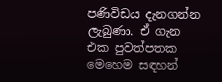පණිවිඩය දැනගන්න ලැබුණා. ඒ ගැන එක පුවත්පතක මෙහෙම සඳහන්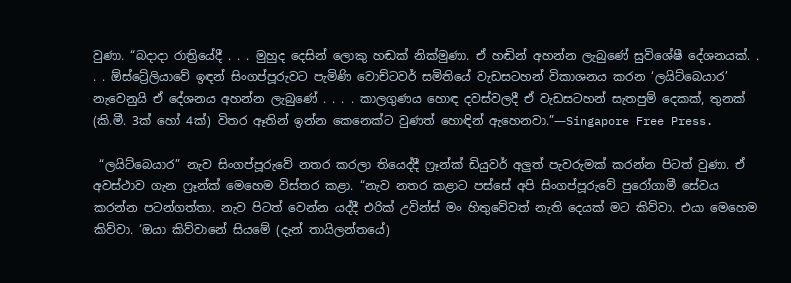වුණා. “බදාදා රාත්‍රියේදී . . . මුහුද දෙසින් ලොකු හඬක් නික්මුණා. ඒ හඬින් අහන්න ලැබුණේ සුවිශේෂී දේශනයක්. . . . ඕස්ට්‍රේලියාවේ ඉඳන් සිංගප්පූරුවට පැමිණි වොච්ටවර් සමිතියේ වැඩසටහන් විකාශනය කරන ‘ලයිට්බෙයාර’ නැවෙනුයි ඒ දේශනය අහන්න ලැබුණේ . . . . කාලගුණය හොඳ දවස්වලදී ඒ වැඩසටහන් සැතපුම් දෙකක්, තුනක් (කි.මී. 3ක් හෝ 4ක්) විතර ඈතින් ඉන්න කෙනෙක්ට වුණත් හොඳින් ඇහෙනවා.”—Singapore Free Press.

 “ලයිට්බෙයාර” නැව සිංගප්පූරුවේ නතර කරලා තියෙද්දී ෆ්‍රෑන්ක් ඩියුවර් අලුත් පැවරුමක් කරන්න පිටත් වුණා. ඒ අවස්ථාව ගැන ෆ්‍රෑන්ක් මෙහෙම විස්තර කළා. “නැව නතර කළාට පස්සේ අපි සිංගප්පූරුවේ පුරෝගාමී සේවය කරන්න පටන්ගත්තා. නැව පිටත් වෙන්න යද්දී එරික් උවින්ස් මං හිතුවේවත් නැති දෙයක් මට කිව්වා. එයා මෙහෙම කිව්වා. ‘ඔයා කිව්වානේ සියමේ (දැන් තායිලන්තයේ)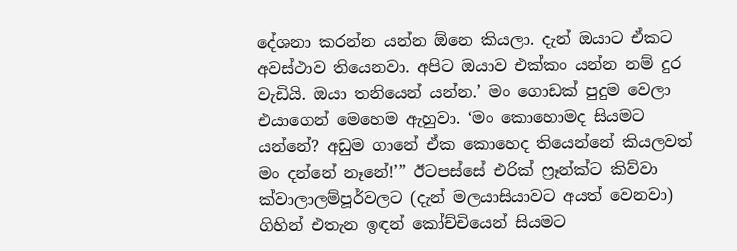දේශනා කරන්න යන්න ඕනෙ කියලා. දැන් ඔයාට ඒකට අවස්ථාව තියෙනවා. අපිට ඔයාව එක්කං යන්න නම් දුර වැඩියි. ඔයා තනියෙන් යන්න.’ මං ගොඩක් පුදුම වෙලා එයාගෙන් මෙහෙම ඇහුවා. ‘මං කොහොමද සියමට යන්නේ? අඩුම ගානේ ඒක කොහෙද තියෙන්නේ කියලවත් මං දන්නේ නෑනේ!’” ඊටපස්සේ එරික් ෆ්‍රෑන්ක්ට කිව්වා ක්වාලාලම්පූර්වලට (දැන් මලයාසියාවට අයත් වෙනවා) ගිහින් එතැන ඉඳන් කෝච්චියෙන් සියමට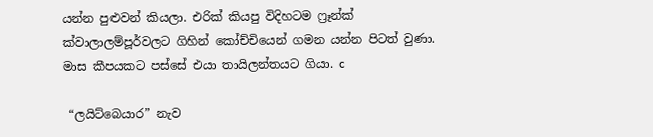යන්න පුළුවන් කියලා. එරික් කියපු විදිහටම ෆ්‍රෑන්ක් ක්වාලාලම්පූර්වලට ගිහින් කෝච්චියෙන් ගමන යන්න පිටත් වුණා. මාස කීපයකට පස්සේ එයා තායිලන්තයට ගියා. c

 “ලයිට්බෙයාර” නැව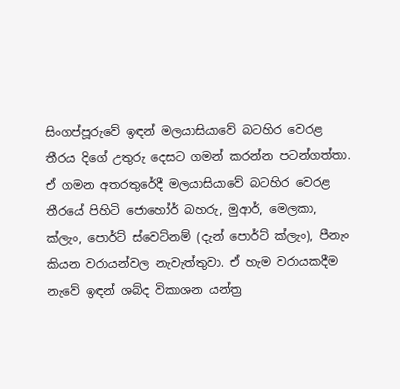සිංගප්පූරුවේ ඉඳන් මලයාසියාවේ බටහිර වෙරළ තීරය දිගේ උතුරු දෙසට ගමන් කරන්න පටන්ගත්තා. ඒ ගමන අතරතුරේදී මලයාසියාවේ බටහිර වෙරළ තීරයේ පිහිටි ජොහෝර් බහරු, මුආර්, මෙලකා, ක්ලැං, පොර්ට් ස්වෙට්නම් (දැන් පොර්ට් ක්ලැං), පීනැං කියන වරායන්වල නැවැත්තුවා. ඒ හැම වරායකදීම නැවේ ඉඳන් ශබ්ද විකාශන යන්ත්‍ර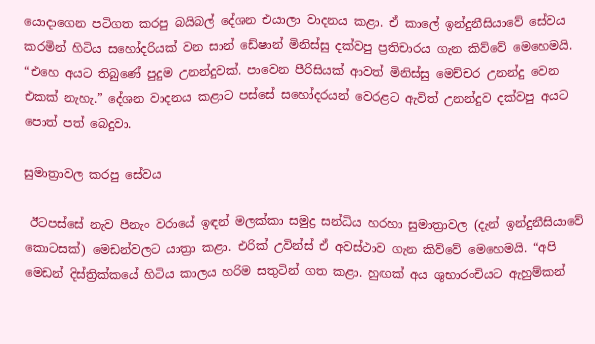යොදාගෙන පටිගත කරපු බයිබල් දේශන එයාලා වාදනය කළා. ඒ කාලේ ඉන්දුනීසියාවේ සේවය කරමින් හිටිය සහෝදරියක් වන සාන් ඩේෂාන් මිනිස්සු දක්වපු ප්‍රතිචාරය ගැන කිව්වේ මෙහෙමයි. “එහෙ අයට තිබුණේ පුදුම උනන්දුවක්. පාවෙන පීරිසියක් ආවත් මිනිස්සු මෙච්චර උනන්දු වෙන එකක් නැහැ.” දේශන වාදනය කළාට පස්සේ සහෝදරයන් වෙරළට ඇවිත් උනන්දුව දක්වපු අයට පොත් පත් බෙදුවා.

සුමාත්‍රාවල කරපු සේවය

 ඊටපස්සේ නැව පීනැං වරායේ ඉඳන් මලක්කා සමුද්‍ර සන්ධිය හරහා සුමාත්‍රාවල (දැන් ඉන්දුනීසියාවේ කොටසක්) මෙඩන්වලට යාත්‍රා කළා. එරික් උවින්ස් ඒ අවස්ථාව ගැන කිව්වේ මෙහෙමයි. “අපි මෙඩන් දිස්ත්‍රික්කයේ හිටිය කාලය හරිම සතුටින් ගත කළා. හුඟක් අය ශුභාරංචියට ඇහුම්කන්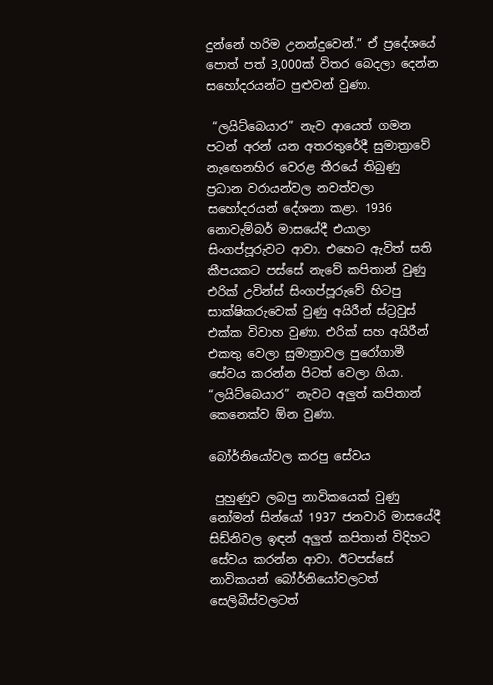දුන්නේ හරිම උනන්දුවෙන්.” ඒ ප්‍රදේශයේ පොත් පත් 3,000ක් විතර බෙදලා දෙන්න සහෝදරයන්ට පුළුවන් වුණා.

 “ලයිට්බෙයාර” නැව ආයෙත් ගමන පටන් අරන් යන අතරතුරේදී සුමාත්‍රාවේ නැඟෙනහිර වෙරළ තීරයේ තිබුණු ප්‍රධාන වරායන්වල නවත්වලා සහෝදරයන් දේශනා කළා. 1936 නොවැම්බර් මාසයේදී එයාලා සිංගප්පූරුවට ආවා. එහෙට ඇවිත් සති කීපයකට පස්සේ නැවේ කපිතාන් වුණු එරික් උවින්ස් සිංගප්පූරුවේ හිටපු සාක්ෂිකරුවෙක් වුණු අයිරීන් ස්ට්‍රවුස් එක්ක විවාහ වුණා. එරික් සහ අයිරීන් එකතු වෙලා සුමාත්‍රාවල පුරෝගාමී සේවය කරන්න පිටත් වෙලා ගියා. “ලයිට්බෙයාර” නැවට අලුත් කපිතාන් කෙනෙක්ව ඕන වුණා.

බෝර්නියෝවල කරපු සේවය

 පුහුණුව ලබපු නාවිකයෙක් වුණු නෝමන් සින්යෝ 1937 ජනවාරි මාසයේදී සිඩ්නිවල ඉඳන් අලුත් කපිතාන් විදිහට සේවය කරන්න ආවා. ඊටපස්සේ නාවිකයන් බෝර්නියෝවලටත් සෙලිබීස්වලටත්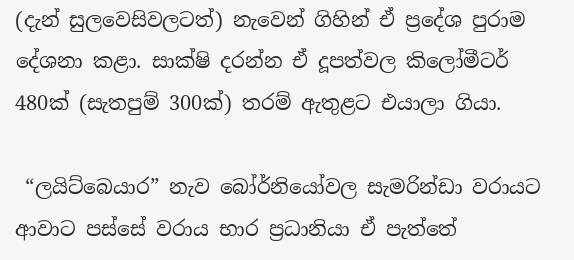(දැන් සුලවෙසිවලටත්) නැවෙන් ගිහින් ඒ ප්‍රදේශ පුරාම දේශනා කළා. සාක්ෂි දරන්න ඒ දූපත්වල කිලෝමීටර් 480ක් (සැතපුම් 300ක්) තරම් ඇතුළට එයාලා ගියා.

 “ලයිට්බෙයාර” නැව බෝර්නියෝවල සැමරින්ඩා වරායට ආවාට පස්සේ වරාය භාර ප්‍රධානියා ඒ පැත්තේ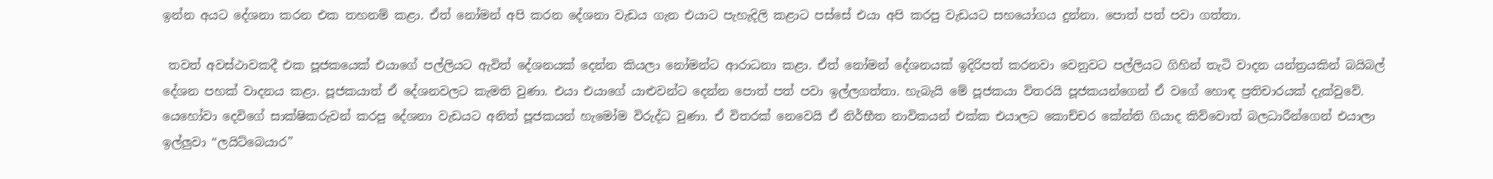ඉන්න අයට දේශනා කරන එක තහනම් කළා. ඒත් නෝමන් අපි කරන දේශනා වැඩය ගැන එයාට පැහැදිලි කළාට පස්සේ එයා අපි කරපු වැඩයට සහයෝගය දුන්නා. පොත් පත් පවා ගත්තා.

 තවත් අවස්ථාවකදී එක පූජකයෙක් එයාගේ පල්ලියට ඇවිත් දේශනයක් දෙන්න කියලා නෝමන්ට ආරාධනා කළා. ඒත් නෝමන් දේශනයක් ඉදිරිපත් කරනවා වෙනුවට පල්ලියට ගිහින් තැටි වාදන යන්ත්‍රයකින් බයිබල් දේශන පහක් වාදනය කළා. පූජකයාත් ඒ දේශනවලට කැමති වුණා. එයා එයාගේ යාළුවන්ට දෙන්න පොත් පත් පවා ඉල්ලගත්තා. හැබැයි මේ පූජකයා විතරයි පූජකයන්ගෙන් ඒ වගේ හොඳ ප්‍රතිචාරයක් දැක්වුවේ. යෙහෝවා දෙවිගේ සාක්ෂිකරුවන් කරපු දේශනා වැඩයට අනිත් පූජකයන් හැමෝම විරුද්ධ වුණා. ඒ විතරක් නෙවෙයි ඒ නිර්භීත නාවිකයන් එක්ක එයාලට කොච්චර කේන්ති ගියාද කිව්වොත් බලධාරීන්ගෙන් එයාලා ඉල්ලුවා “ලයිට්බෙයාර”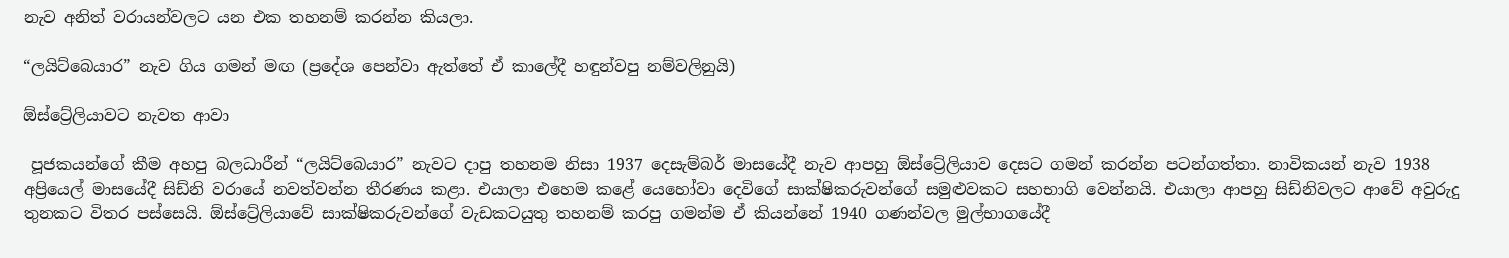නැව අනිත් වරායන්වලට යන එක තහනම් කරන්න කියලා.

“ලයිට්බෙයාර” නැව ගිය ගමන් මඟ (ප්‍රදේශ පෙන්වා ඇත්තේ ඒ කාලේදී හඳුන්වපු නම්වලිනුයි)

ඕස්ට්‍රේලියාවට නැවත ආවා

 පූජකයන්ගේ කීම අහපු බලධාරීන් “ලයිට්බෙයාර” නැවට දාපු තහනම නිසා 1937 දෙසැම්බර් මාසයේදී නැව ආපහු ඕස්ට්‍රේලියාව දෙසට ගමන් කරන්න පටන්ගත්තා. නාවිකයන් නැව 1938 අප්‍රියෙල් මාසයේදී සිඩ්නි වරායේ නවත්වන්න තීරණය කළා. එයාලා එහෙම කළේ යෙහෝවා දෙවිගේ සාක්ෂිකරුවන්ගේ සමුළුවකට සහභාගි වෙන්නයි. එයාලා ආපහු සිඩ්නිවලට ආවේ අවුරුදු තුනකට විතර පස්සෙයි. ඕස්ට්‍රේලියාවේ සාක්ෂිකරුවන්ගේ වැඩකටයුතු තහනම් කරපු ගමන්ම ඒ කියන්නේ 1940 ගණන්වල මුල්භාගයේදී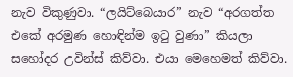නැව විකුණුවා. “ලයිට්බෙයාර” නැව “අරගත්ත එකේ අරමුණ හොඳින්ම ඉටු වුණා” කියලා සහෝදර උවින්ස් කිව්වා. එයා මෙහෙමත් කිව්වා.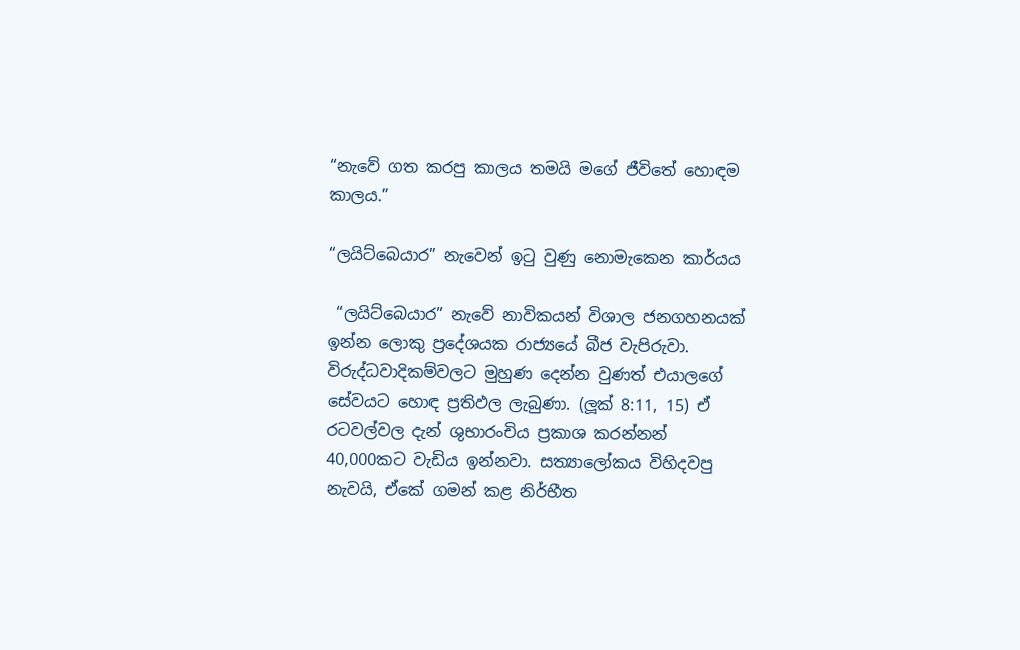“නැවේ ගත කරපු කාලය තමයි මගේ ජීවිතේ හොඳම කාලය.”

“ලයිට්බෙයාර” නැවෙන් ඉටු වුණු නොමැකෙන කාර්යය

 “ලයිට්බෙයාර” නැවේ නාවිකයන් විශාල ජනගහනයක් ඉන්න ලොකු ප්‍රදේශයක රාජ්‍යයේ බීජ වැපිරුවා. විරුද්ධවාදිකම්වලට මුහුණ දෙන්න වුණත් එයාලගේ සේවයට හොඳ ප්‍රතිඵල ලැබුණා. (ලූක් 8:11, 15) ඒ රටවල්වල දැන් ශුභාරංචිය ප්‍රකාශ කරන්නන් 40,000කට වැඩිය ඉන්නවා. සත්‍යාලෝකය විහිදවපු නැවයි, ඒකේ ගමන් කළ නිර්භීත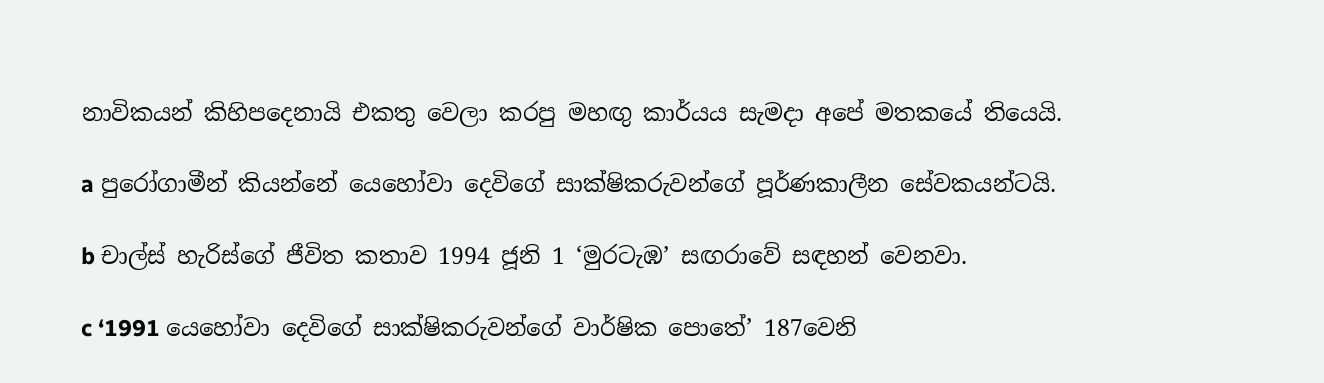නාවිකයන් කිහිපදෙනායි එකතු වෙලා කරපු මහඟු කාර්යය සැමදා අපේ මතකයේ තියෙයි.

a පුරෝගාමීන් කියන්නේ යෙහෝවා දෙවිගේ සාක්ෂිකරුවන්ගේ පූර්ණකාලීන සේවකයන්ටයි.

b චාල්ස් හැරිස්ගේ ජීවිත කතාව 1994 ජූනි 1 ‘මුරටැඹ’ සඟරාවේ සඳහන් වෙනවා.

c ‘1991 යෙහෝවා දෙවිගේ සාක්ෂිකරුවන්ගේ වාර්ෂික පොතේ’ 187වෙනි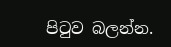පිටුව බලන්න.